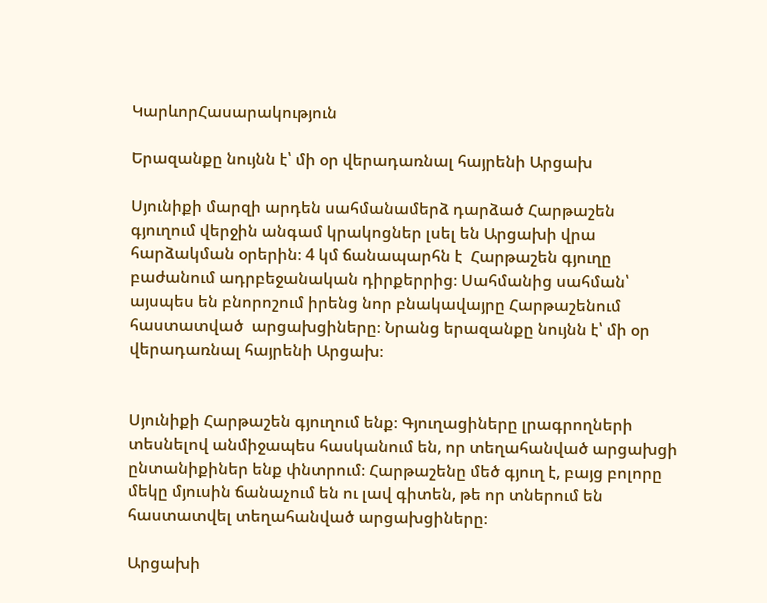ԿարևորՀասարակություն

Երազանքը նույնն է՝ մի օր վերադառնալ հայրենի Արցախ

Սյունիքի մարզի արդեն սահմանամերձ դարձած Հարթաշեն գյուղում վերջին անգամ կրակոցներ լսել են Արցախի վրա հարձակման օրերին։ 4 կմ ճանապարհն է  Հարթաշեն գյուղը բաժանում ադրբեջանական դիրքերրից։ Սահմանից սահման՝ այսպես են բնորոշում իրենց նոր բնակավայրը Հարթաշենում հաստատված  արցախցիները։ Նրանց երազանքը նույնն է՝ մի օր վերադառնալ հայրենի Արցախ։


Սյունիքի Հարթաշեն գյուղում ենք։ Գյուղացիները լրագրողների տեսնելով անմիջապես հասկանում են, որ տեղահանված արցախցի ընտանիքիներ ենք փնտրում։ Հարթաշենը մեծ գյուղ է, բայց բոլորը մեկը մյուսին ճանաչում են ու լավ գիտեն, թե որ տներում են հաստատվել տեղահանված արցախցիները։

Արցախի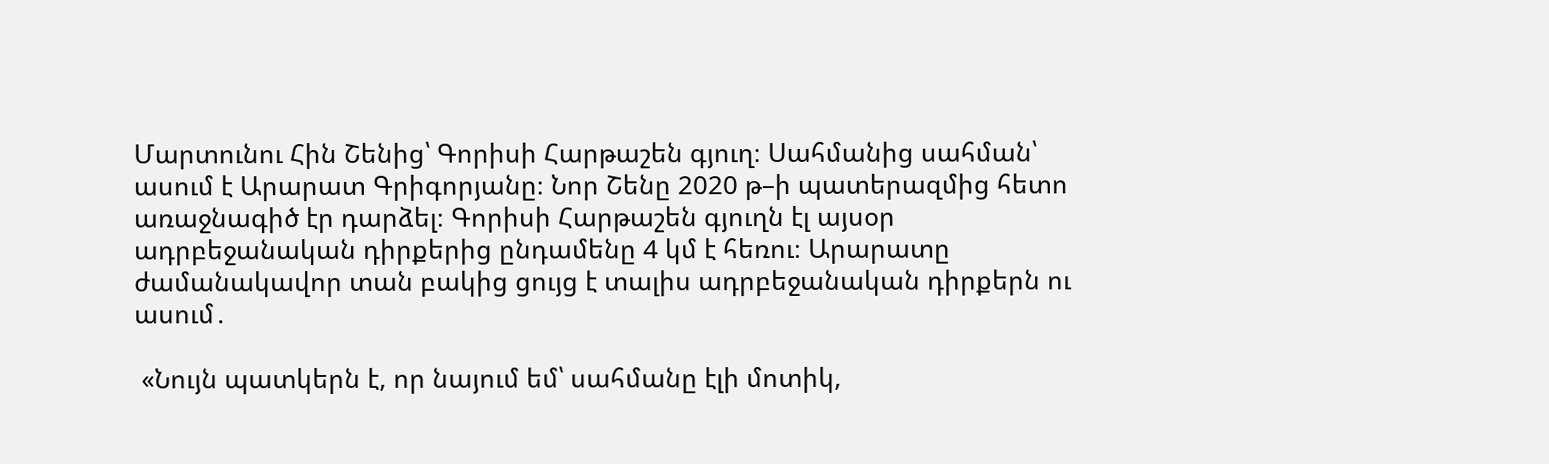Մարտունու Հին Շենից՝ Գորիսի Հարթաշեն գյուղ։ Սահմանից սահման՝ ասում է Արարատ Գրիգորյանը։ Նոր Շենը 2020 թ–ի պատերազմից հետո առաջնագիծ էր դարձել։ Գորիսի Հարթաշեն գյուղն էլ այսօր  ադրբեջանական դիրքերից ընդամենը 4 կմ է հեռու։ Արարատը ժամանակավոր տան բակից ցույց է տալիս ադրբեջանական դիրքերն ու ասում․

 «Նույն պատկերն է, որ նայում եմ՝ սահմանը էլի մոտիկ,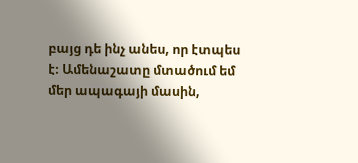բայց դե ինչ անես, որ էտպես է։ Ամենաշատը մտածում եմ մեր ապագայի մասին,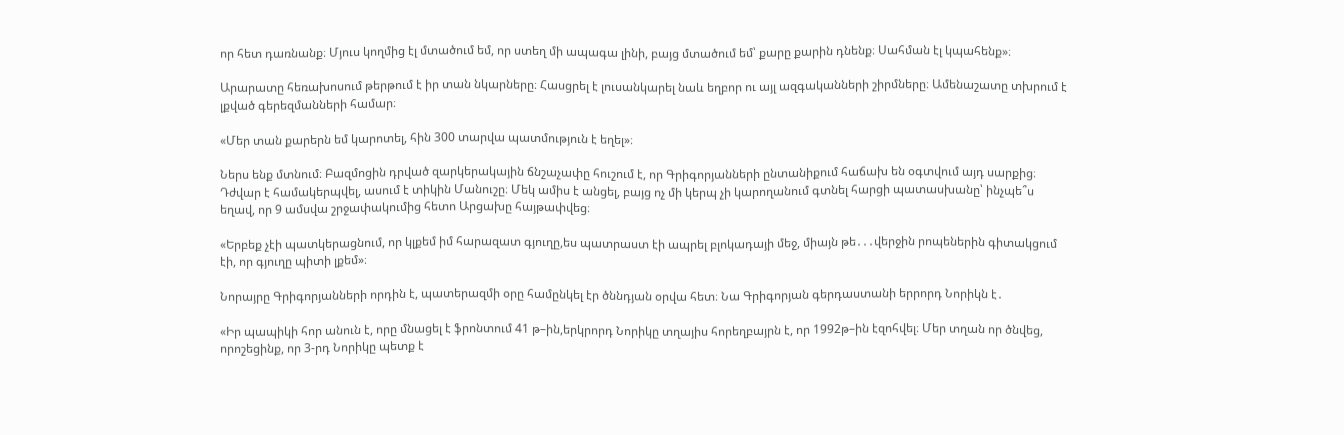որ հետ դառնանք։ Մյուս կողմից էլ մտածում եմ, որ ստեղ մի ապագա լինի, բայց մտածում եմ՝ քարը քարին դնենք։ Սահման էլ կպահենք»։

Արարատը հեռախոսում թերթում է իր տան նկարները։ Հասցրել է լուսանկարել նաև եղբոր ու այլ ազգականների շիրմները։ Ամենաշատը տխրում է լքված գերեզմանների համար։

«Մեր տան քարերն եմ կարոտել, հին 300 տարվա պատմություն է եղել»։

Ներս ենք մտնում։ Բազմոցին դրված զարկերակային ճնշաչափը հուշում է, որ Գրիգորյանների ընտանիքում հաճախ են օգտվում այդ սարքից։ Դժվար է համակերպվել, ասում է տիկին Մանուշը։ Մեկ ամիս է անցել, բայց ոչ մի կերպ չի կարողանում գտնել հարցի պատասխանը՝ ինչպե՞ս եղավ, որ 9 ամսվա շրջափակումից հետո Արցախը հայթափվեց։

«Երբեք չէի պատկերացնում, որ կլքեմ իմ հարազատ գյուղը,ես պատրաստ էի ապրել բլոկադայի մեջ, միայն թե․․․վերջին րոպեներին գիտակցում էի, որ գյուղը պիտի լքեմ»։

Նորայրը Գրիգորյանների որդին է, պատերազմի օրը համընկել էր ծննդյան օրվա հետ։ Նա Գրիգորյան գերդաստանի երրորդ Նորիկն է․

«Իր պապիկի հոր անուն է, որը մնացել է ֆրոնտում 41 թ–ին,երկրորդ Նորիկը տղայիս հորեղբայրն է, որ 1992թ–ին էզոհվել։ Մեր տղան որ ծնվեց, որոշեցինք, որ 3-րդ Նորիկը պետք է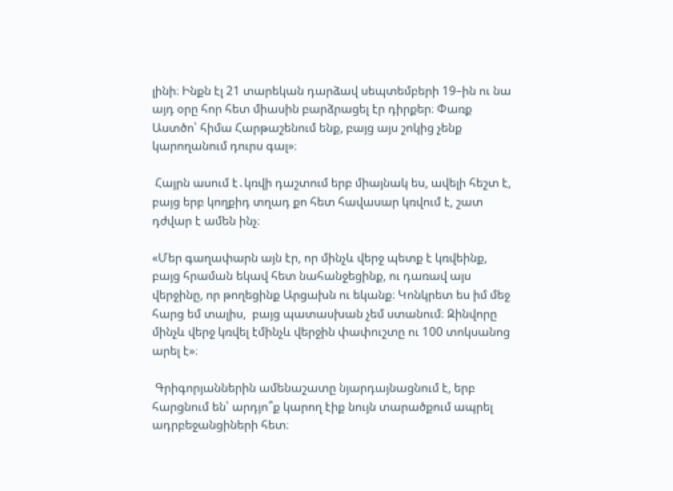լինի։ Ինքն էլ 21 տարեկան դարձավ սեպտեմբերի 19–ին ու նա այդ օրը հոր հետ միասին բարձրացել էր դիրքեր։ Փառք Աստծո՝ հիմա Հարթաշենում ենք, բայց այս շոկից չենք կարողանում դուրս գալ»։

 Հայրն ասում է․կռվի դաշտում երբ միայնակ ես, ավելի հեշտ է, բայց երբ կողքիդ տղադ քո հետ հավասար կռվում է, շատ դժվար է ամեն ինչ։

«Մեր գաղափարն այն էր, որ մինչև վերջ պետք է կռվեինք, բայց հրաման եկավ հետ նահանջեցինք, ու դառավ այս վերջինը, որ թողեցինք Արցախն ու եկանք։ Կոնկրետ ես իմ մեջ հարց եմ տալիս,  բայց պատասխան չեմ ստանում։ Զինվորը մինչև վերջ կռվել էմինչև վերջին փափուշտը ու 100 տոկսանոց արել է»։

 Գրիգորյաններին ամենաշատը նյարդայնացնում է, երբ հարցնում են՝ արդյո՞ք կարող էիք նույն տարածքում ապրել ադրբեջանցիների հետ։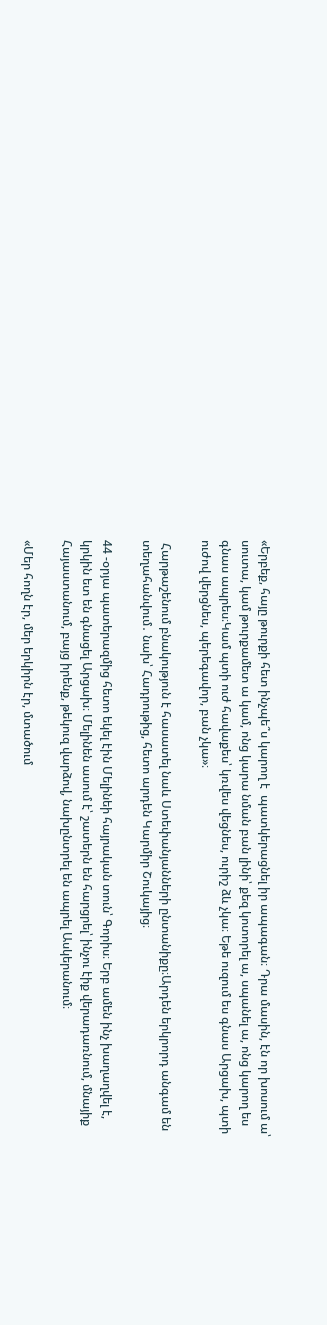«Երբեք, հայը թուրքի հետ ինչպե՞ս կարող է  պատկերացնել իր ապագան։ Դրա մասին, էն որ խոսում ա՝ սուտա, կամ թուրքամետ ա կամ, ոնց կարա նման բան լինի՝ քեզ կոտորել ա, սպանել ա, ոնց կարող ես գնաս ապրես։Կամ պտի ուժ հավաքես՝ կռվես վեցնես, ուրիշ ձև չկա։ Եթե ուզում ես գնաս Արցախ, պտի ուժով վերցնես, պերեգավոր, բան չկա»։

 Հարթաշենում բնակություն է հասատել նաև Ստեփանյանների ընտանիքը։Արդեն երկրորդ անգամ են տեղահանվում․ նախ՝ Հադրութից, հետո արդեն Կարմիր Շուկայից։

44 -օրյա պատերազմից հետո եկել էին Մելինեի հայրական տուն՝ Գորիս։ Երբ ամեն ինչ խաղաղվել է, կրկին ետ են գնացել Արցախ։ Մելինեն ասում է՝ շատերն են հարցրել՝ ինչու էիք վերադառնում, մնայիք Հայաստանում, բայց իրենք, թեկուզ վարձով, նախընտրել են ապրել Ասկերանում։

«Մեր հողն էր, մեր երկիրն էր, մտածում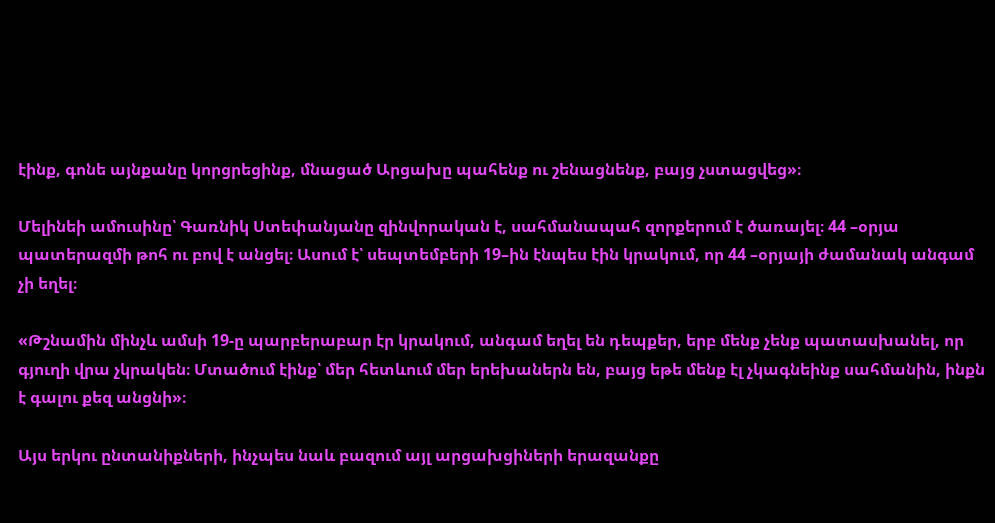էինք, գոնե այնքանը կորցրեցինք, մնացած Արցախը պահենք ու շենացնենք, բայց չստացվեց»։

Մելինեի ամուսինը՝ Գառնիկ Ստեփանյանը զինվորական է, սահմանապահ զորքերում է ծառայել։ 44 –օրյա պատերազմի թոհ ու բով է անցել։ Ասում է՝ սեպտեմբերի 19–ին էնպես էին կրակում, որ 44 –օրյայի ժամանակ անգամ չի եղել։

«Թշնամին մինչև ամսի 19-ը պարբերաբար էր կրակում, անգամ եղել են դեպքեր, երբ մենք չենք պատասխանել, որ գյուղի վրա չկրակեն։ Մտածում էինք՝ մեր հետևում մեր երեխաներն են, բայց եթե մենք էլ չկագնեինք սահմանին, ինքն է գալու քեզ անցնի»։

Այս երկու ընտանիքների, ինչպես նաև բազում այլ արցախցիների երազանքը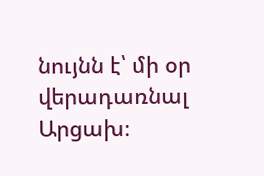նույնն է՝ մի օր վերադառնալ Արցախ։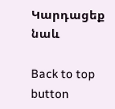Կարդացեք նաև

Back to top button